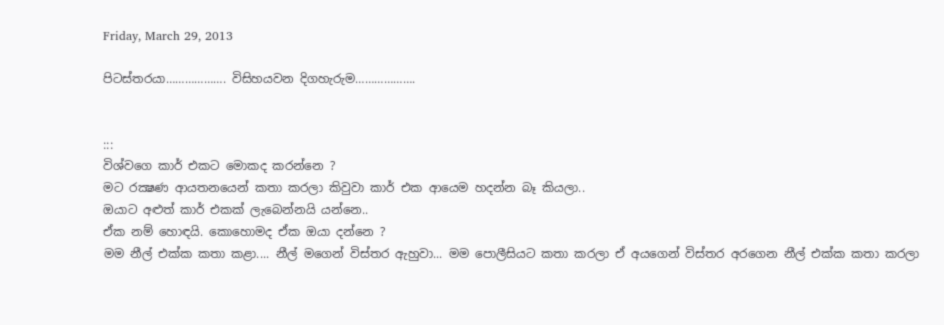Friday, March 29, 2013

පිටස්තරයා………………. විසිහයවන දිගහැරුම……………….


:::
විශ්වගෙ කාර් එකට මොකද කරන්නෙ ?
මට රක්‍ෂණ ආයතනයෙන් කතා කරලා කිවුවා කාර් එක ආයෙම හදන්න බෑ කියලා..
ඔයාට අළුත් කාර් එකක් ලැබෙන්නයි යන්නෙ..
ඒක නම් හොඳයි. කොහොමද ඒක ඔයා දන්නෙ ?
මම නීල් එක්ක කතා කළා.... නීල් මගෙන් විස්තර ඇහුවා... මම පොලීසියට කතා කරලා ඒ අයගෙන් විස්තර අරගෙන නීල් එක්ක කතා කරලා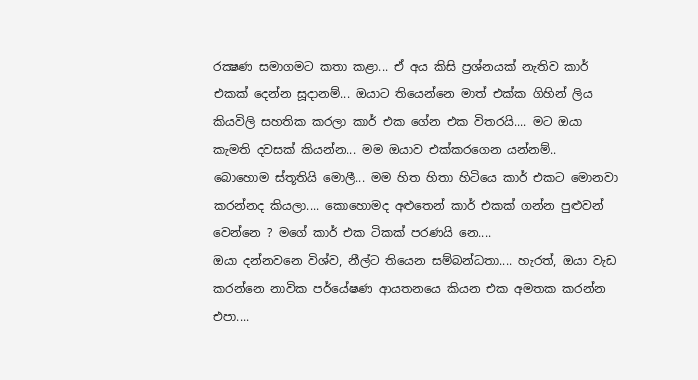රක්‍ෂණ සමාගමට කතා කළා... ඒ අය කිසි ප්‍රශ්නයක් නැතිව කාර් එකක් දෙන්න සූදානම්... ඔයාට තියෙන්නෙ මාත් එක්ක ගිහින් ලිය කියවිලි සහතික කරලා කාර් එක ගේන එක විතරයි.... මට ඔයා කැමති දවසක් කියන්න... මම ඔයාව එක්කරගෙන යන්නම්..
බොහොම ස්තූතියි මොලී... මම හිත හිතා හිටියෙ කාර් එකට මොනවා කරන්නද කියලා.... කොහොමද අළුතෙන් කාර් එකක් ගන්න පුළුවන් වෙන්නෙ ? මගේ කාර් එක ටිකක් පරණයි නෙ....
ඔයා දන්නවනෙ විශ්ව, නීල්ට තියෙන සම්බන්ධතා.... හැරත්, ඔයා වැඩ කරන්නෙ නාවික පර්යේෂණ ආයතනයෙ කියන එක අමතක කරන්න එපා....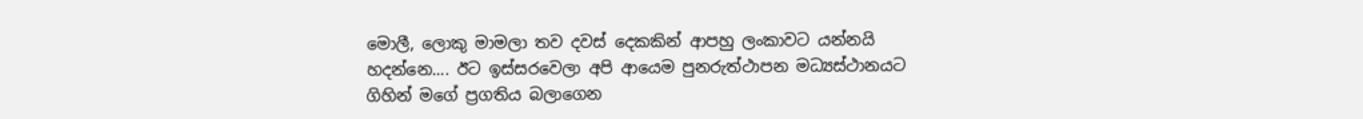මොලී, ලොකු මාමලා තව දවස් දෙකකින් ආපහු ලංකාවට යන්නයි හදන්නෙ.... ඊට ඉස්සරවෙලා අපි ආයෙම පුනරුත්ථාපන මධ්‍යස්ථානයට ගිහින් මගේ ප්‍රගතිය බලාගෙන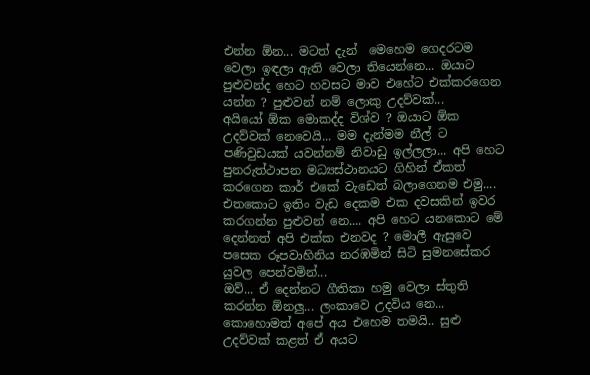එන්න ඕන... මටත් දැන්  මෙහෙම ගෙදරටම වෙලා ඉඳලා ඇති වෙලා තියෙන්නෙ... ඔයාට පුළුවන්ද හෙට හවසට මාව එහේට එක්කරගෙන යන්න ? පුළුවන් නම් ලොකු උදව්වක්...
අයියෝ ඕක මොකද්ද විශ්ව ? ඔයාට ඕක උදව්වක් නෙවෙයි... මම දැන්මම නීල් ට පණිවුඩයක් යවන්නම් නිවාඩු ඉල්ලලා... අපි හෙට පුනරුත්ථාපන මධ්‍යස්ථානයට ගිහින් ඒකත් කරගෙන කාර් එකේ වැඩෙත් බලාගෙනම එමු.... එතකොට ඉතිං වැඩ දෙකම එක දවසකින් ඉවර කරගන්න පුළුවන් නෙ.... අපි හෙට යනකොට මේ දෙන්නත් අපි එක්ක එනවද ? මොලී ඇසුවෙ පසෙක රූපවාහිනිය නරඹමින් සිටි සුමනසේකර යුවල පෙන්වමින්...
ඔව්... ඒ දෙන්නට ගීතිකා හමු වෙලා ස්තුති කරන්න ඕනලු... ලංකාවෙ උදවිය නෙ... කොහොමත් අපේ අය එහෙම තමයි.. සුළු උදව්වක් කළත් ඒ අයට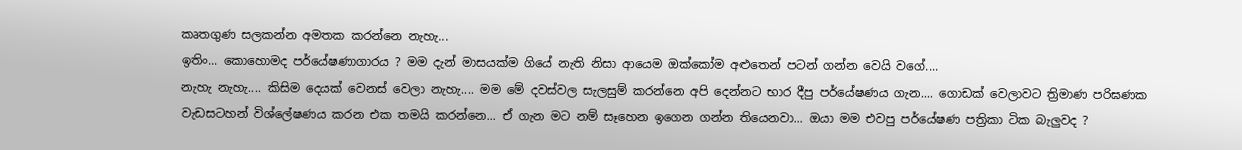කෘතගුණ සලකන්න අමතක කරන්නෙ නැහැ...
ඉතිං... කොහොමද පර්යේෂණාගාරය ? මම දැන් මාසයක්ම ගියේ නැති නිසා ආයෙම ඔක්කෝම අළුතෙන් පටන් ගන්න වෙයි වගේ....
නැහැ නැහැ.... කිසිම දෙයක් වෙනස් වෙලා නැහැ.... මම මේ දවස්වල සැලසුම් කරන්නෙ අපි දෙන්නට භාර දීපු පර්යේෂණය ගැන.... ගොඩක් වෙලාවට ත්‍රිමාණ පරිඝණක වැඩසටහන් විශ්ලේෂණය කරන එක තමයි කරන්නෙ... ඒ ගැන මට නම් සෑහෙන ඉගෙන ගන්න තියෙනවා... ඔයා මම එවපු පර්යේෂණ පත්‍රිකා ටික බැලුවද ?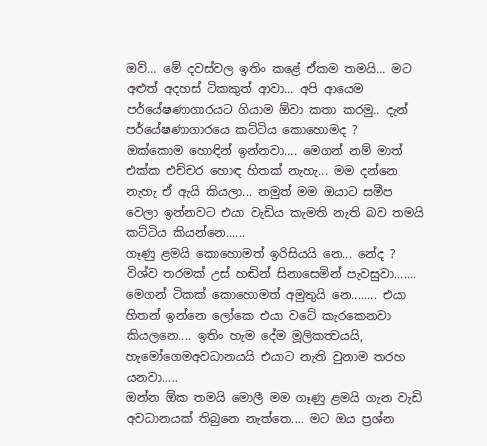ඔව්... මේ දවස්වල ඉතිං කළේ ඒකම තමයි... මට අළුත් අදහස් ටිකකුත් ආවා... අපි ආයෙම පර්යේෂණාගාරයට ගියාම ඕවා කතා කරමු.. දැන් පර්යේෂණාගාරයෙ කට්ටිය කොහොමද ?
ඔක්කොම හොඳින් ඉන්නවා.... මෙගන් නම් මාත් එක්ක එච්චර හොඳ හිතක් නැහැ... මම දන්නෙ නැහැ ඒ ඇයි කියලා... නමුත් මම ඔයාට සමීප වෙලා ඉන්නවට එයා වැඩිය කැමති නැති බව තමයි කට්ටිය කියන්නෙ......
ගෑණු ළමයි කොහොමත් ඉරිසියයි නෙ... නේද ? විශ්ව තරමක් උස් හඬින් සිනාසෙමින් පැවසුවා.......
මෙගන් ටිකක් කොහොමත් අමුතුයි නෙ........ එයා හිතන් ඉන්නෙ ලෝකෙ එයා වටේ කැරකෙනවා කියලනෙ.... ඉතිං හැම දේම මූලිකත්‍වයයි, හැමෝගෙමඅවධානයයි එයාට නැති වුනාම තරහ යනවා.....
ඔන්න ඕක තමයි මොලී මම ගෑණු ළමයි ගැන වැඩි අවධානයක් තිබුනෙ නැත්තෙ.... මට ඔය ප්‍රශ්න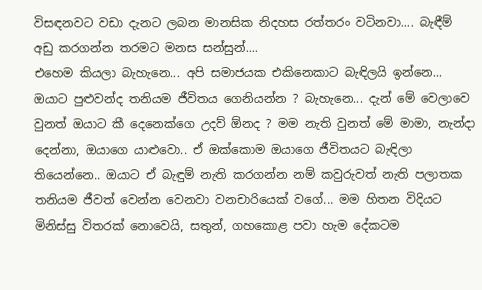විසඳනවට වඩා දැනට ලබන මානසික නිදහස රත්තරං වටිනවා.... බැඳීම් අඩු කරගන්න තරමට මනස සන්සුන්....
එහෙම කියලා බැහැනෙ... අපි සමාජයක එකිනෙකාට බැඳිලයි ඉන්නෙ... ඔයාට පුළුවන්ද තනියම ජීවිතය ගෙනියන්න ? බැහැනෙ... දැන් මේ වෙලාවෙ වුනත් ඔයාට කී දෙනෙක්ගෙ උදව් ඕනද ? මම නැති වුනත් මේ මාමා, නැන්දා දෙන්නා, ඔයාගෙ යාළුවො.. ඒ ඔක්කොම ඔයාගෙ ජීවිතයට බැඳිලා තියෙන්නෙ.. ඔයාට ඒ බැඳුම් නැති කරගන්න නම් කවුරුවත් නැති පලාතක තනියම ජීවත් වෙන්න වෙනවා වනචාරියෙක් වගේ... මම හිතන විදියට මිනිස්සු විතරක් නොවෙයි, සතුන්, ගහකොළ පවා හැම දේකටම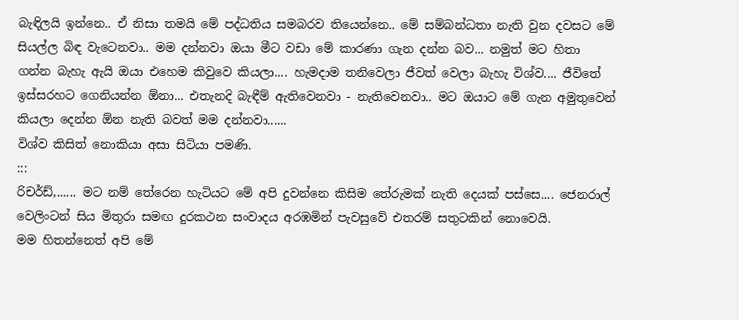බැඳිලයි ඉන්නෙ.. ඒ නිසා තමයි මේ පද්ධතිය සමබරව තියෙන්නෙ.. මේ සම්බන්ධතා නැති වුන දවසට මේ සියල්ල බිඳ වැටෙනවා.. මම දන්නවා ඔයා මීට වඩා මේ කාරණා ගැන දන්න බව... නමුත් මට හිතා ගන්න බැහැ ඇයි ඔයා එහෙම කිවුවෙ කියලා.... හැමදාම තනිවෙලා ජීවත් වෙලා බැහැ විශ්ව.... ජීවිතේ ඉස්සරහට ගෙනියන්න ඕනා... එතැනදි බැඳීම් ඇතිවෙනවා - නැතිවෙනවා.. මට ඔයාට මේ ගැන අමුතුවෙන් කියලා දෙන්න ඕන නැති බවත් මම දන්නවා......
විශ්ව කිසිත් නොකියා අසා සිටියා පමණි.
:::
රිචර්ඩ්,...... මට නම් තේරෙන හැටියට මේ අපි දුවන්නෙ කිසිම තේරුමක් නැති දෙයක් පස්සෙ.... ජෙනරාල් වෙලිංටන් සිය මිතුරා සමඟ දුරකථන සංවාදය අරඹමින් පැවසුවේ එතරම් සතුටකින් නොවෙයි.
මම හිතන්නෙත් අපි මේ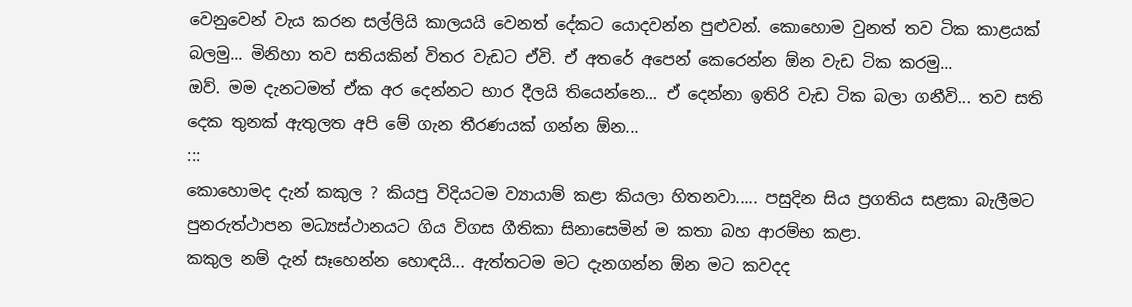වෙනුවෙන් වැය කරන සල්ලියි කාලයයි වෙනත් දේකට යොදවන්න පුළුවන්. කොහොම වුනත් තව ටික කාළයක් බලමු... මිනිහා තව සතියකින් විතර වැඩට ඒවි. ඒ අතරේ අපෙන් කෙරෙන්න ඕන වැඩ ටික කරමු...
ඔව්. මම දැනටමත් ඒක අර දෙන්නට භාර දීලයි තියෙන්නෙ... ඒ දෙන්නා ඉතිරි වැඩ ටික බලා ගනීවි... තව සති දෙක තුනක් ඇතුලත අපි මේ ගැන තීරණයක් ගන්න ඕන...
:::
කොහොමද දැන් කකුල ? කියපු විදියටම ව්‍යායාම් කළා කියලා හිතනවා..... පසුදින සිය ප්‍රගතිය සළකා බැලීමට පුනරුත්ථාපන මධ්‍යස්ථානයට ගිය විගස ගීතිකා සිනාසෙමින් ම කතා බහ ආරම්භ කළා.
කකුල නම් දැන් සෑහෙන්න හොඳයි... ඇත්තටම මට දැනගන්න ඕන මට කවදද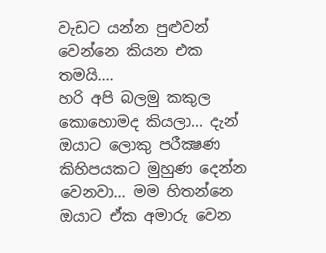වැඩට යන්න පුළුවන් වෙන්නෙ කියන එක තමයි....
හරි අපි බලමු කකුල කොහොමද කියලා... දැන් ඔයාට ලොකු පරීක්‍ෂණ කිහිපයකට මුහුණ දෙන්න වෙනවා... මම හිතන්නෙ ඔයාට ඒක අමාරු වෙන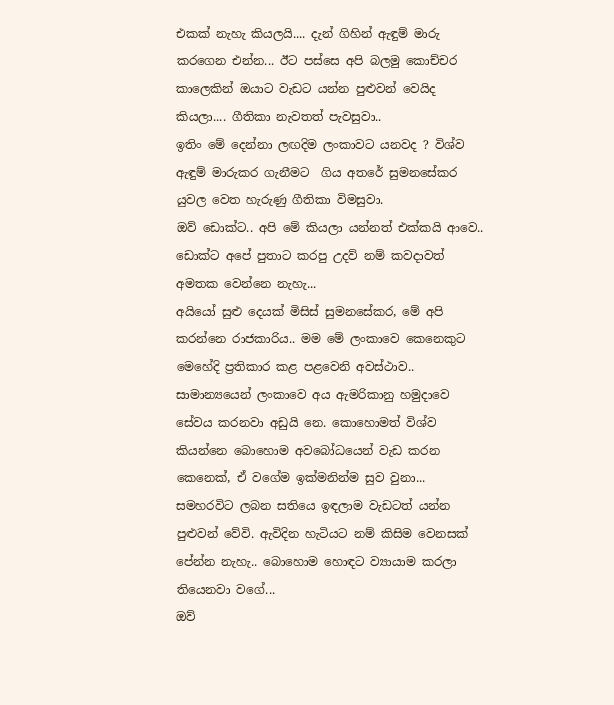එකක් නැහැ කියලයි.... දැන් ගිහින් ඇඳුම් මාරු කරගෙන එන්න... ඊට පස්සෙ අපි බලමු කොච්චර කාලෙකින් ඔයාට වැඩට යන්න පුළුවන් වෙයිද කියලා.... ගීතිකා නැවතත් පැවසුවා..
ඉතිං මේ දෙන්නා ලඟදිම ලංකාවට යනවද ? විශ්ව ඇඳුම් මාරුකර ගැනීමට  ගිය අතරේ සුමනසේකර යුවල වෙත හැරුණු ගීතිකා විමසුවා.
ඔව් ඩොක්ට.. අපි මේ කියලා යන්නත් එක්කයි ආවෙ.. ඩොක්ට අපේ පුතාට කරපු උදව් නම් කවදාවත් අමතක වෙන්නෙ නැහැ...
අයියෝ සුළු දෙයක් මිසිස් සුමනසේකර, මේ අපි කරන්නෙ රාජකාරිය.. මම මේ ලංකාවෙ කෙනෙකුට මෙහේදි ප්‍රතිකාර කළ පළවෙනි අවස්ථාව.. සාමාන්‍යයෙන් ලංකාවෙ අය ඇමරිකානු හමුදාවෙ සේවය කරනවා අඩුයි නෙ. කොහොමත් විශ්ව කියන්නෙ බොහොම අවබෝධයෙන් වැඩ කරන කෙනෙක්, ඒ වගේම ඉක්මනින්ම සුව වුනා... සමහරවිට ලබන සතියෙ ඉඳලාම වැඩටත් යන්න පුළුවන් වේවි. ඇවිදින හැටියට නම් කිසිම වෙනසක් පේන්න නැහැ.. බොහොම හොඳට ව්‍යායාම කරලා තියෙනවා වගේ...
ඔව්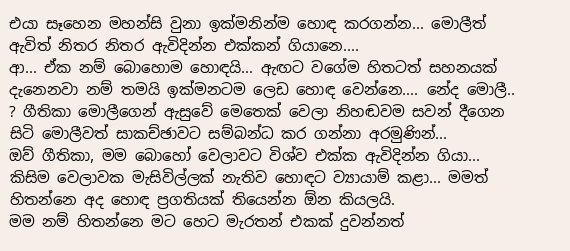එයා සෑහෙන මහන්සි වුනා ඉක්මනින්ම හොඳ කරගන්න... මොලීත් ඇවිත් නිතර නිතර ඇවිදින්න එක්කන් ගියානෙ....
ආ... ඒක නම් බොහොම හොඳයි... ඇඟට වගේම හිතටත් සහනයක් දැනෙනවා නම් තමයි ඉක්මනටම ලෙඩ හොඳ වෙන්නෙ.... නේද මොලී.. ? ගීතිකා මොලීගෙන් ඇසුවේ මෙතෙක් වෙලා නිහඬවම සවන් දීගෙන සිටි මොලීවත් සාකච්ඡාවට සම්බන්ධ කර ගන්නා අරමුණින්...
ඔව් ගීතිකා, මම බොහෝ වෙලාවට විශ්ව එක්ක ඇවිදින්න ගියා... කිසිම වෙලාවක මැසිවිල්ලක් නැතිව හොඳට ව්‍යායාම් කළා... මමත් හිතන්නෙ අද හොඳ ප්‍රගතියක් තියෙන්න ඕන කියලයි.
මම නම් හිතන්නෙ මට හෙට මැරතන් එකක් දුවන්නත්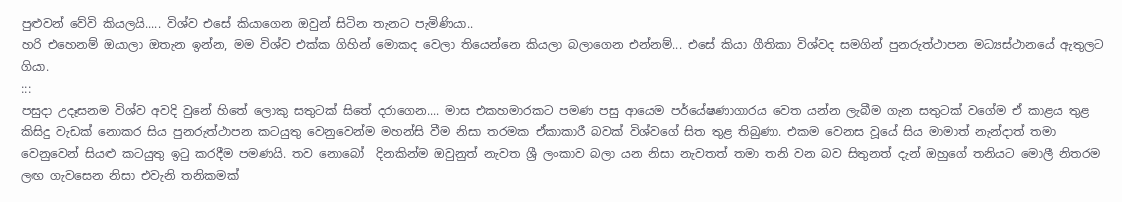පුළුවන් වේවි කියලයි..... විශ්ව එසේ කියාගෙන ඔවුන් සිටින තැනට පැමිණියා..
හරි එහෙනම් ඔයාලා ඔතැන ඉන්න, මම විශ්ව එක්ක ගිහින් මොකද වෙලා තියෙන්නෙ කියලා බලාගෙන එන්නම්... එසේ කියා ගීතිකා විශ්වද සමගින් පුනරුත්ථාපන මධ්‍යස්ථානයේ ඇතුලට ගියා.
:::
පසුදා උදෑසනම විශ්ව අවදි වුනේ හිතේ ලොකු සතුටක් සිතේ දරාගෙන.... මාස එකහමාරකට පමණ පසු ආයෙම පර්යේෂණාගාරය වෙත යන්න ලැබීම ගැන සතුටක් වගේම ඒ කාළය තුළ කිසිදු වැඩක් නොකර සිය පුනරුත්ථාපන කටයුතු වෙනුවෙන්ම මහන්සි වීම නිසා තරමක ඒකාකාරී බවක් විශ්වගේ සිත තුළ තිබුණා. එකම වෙනස වූයේ සිය මාමාත් නැන්දාත් තමා වෙනුවෙන් සියළු කටයුතු ඉටු කරදීම පමණයි. තව නොබෝ  දිනකින්ම ඔවුනුත් නැවත ශ්‍රී ලංකාව බලා යන නිසා නැවතත් තමා තනි වන බව සිතුනත් දැන් ඔහුගේ තනියට මොලී නිතරම ලඟ ගැවසෙන නිසා එවැනි තනිකමක්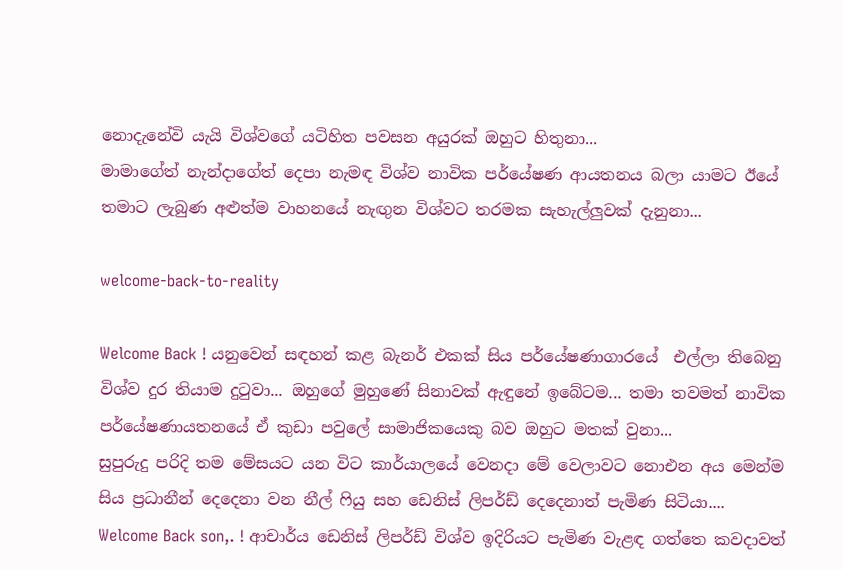නොදැනේවි යැයි විශ්වගේ යටිහිත පවසන අයුරක් ඔහුට හිතුනා...
මාමාගේත් නැන්දාගේත් දෙපා නැමඳ විශ්ව නාවික පර්යේෂණ ආයතනය බලා යාමට ඊයේ තමාට ලැබුණ අළුත්ම වාහනයේ නැඟුන විශ්වට තරමක සැහැල්ලුවක් දැනුනා...

welcome-back-to-reality

Welcome Back ! යනුවෙන් සඳහන් කළ බැනර් එකක් සිය පර්යේෂණාගාරයේ  එල්ලා තිබෙනු විශ්ව දුර තියාම දුටුවා... ඔහුගේ මුහුණේ සිනාවක් ඇඳුනේ ඉබේටම... තමා තවමත් නාවික පර්යේෂණායතනයේ ඒ කුඩා පවුලේ සාමාජිකයෙකු බව ඔහුට මතක් වුනා...
සුපුරුදු පරිදි තම මේසයට යන විට කාර්යාලයේ වෙනදා මේ වෙලාවට නොඑන අය මෙන්ම සිය ප්‍රධානීන් දෙදෙනා වන නීල් ෆියු සහ ඩෙනිස් ලිපර්ඩ් දෙදෙනාත් පැමිණ සිටියා....
Welcome Back son,. ! ආචාර්ය ඩෙනිස් ලිපර්ඩ් විශ්ව ඉදිරියට පැමිණ වැළඳ ගත්තෙ කවදාවත්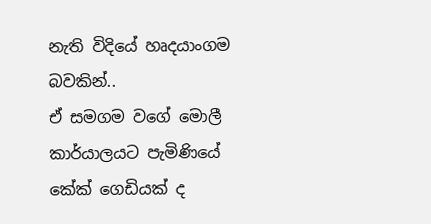නැති විදියේ හෘදයාංගම බවකින්..
ඒ සමගම වගේ මොලී කාර්යාලයට පැමිණියේ කේක් ගෙඩියක් ද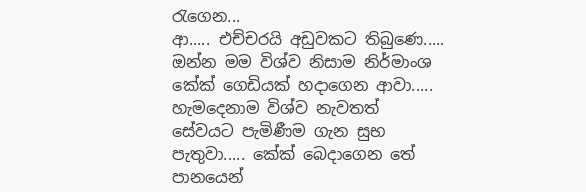රැගෙන...
ආ..... එච්චරයි අඩුවකට තිබුණෙ.....
ඔන්න මම විශ්ව නිසාම නිර්මාංශ කේක් ගෙඩියක් හදාගෙන ආවා.....
හැමදෙනාම විශ්ව නැවතත් සේවයට පැමිණීම ගැන සුභ පැතුවා..... කේක් බෙදාගෙන තේ පානයෙන්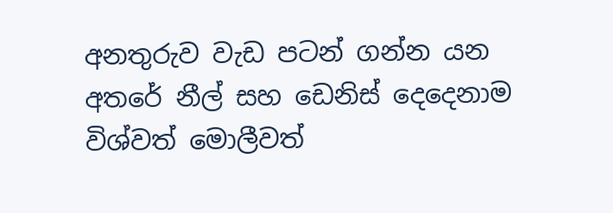අනතුරුව වැඩ පටන් ගන්න යන අතරේ නීල් සහ ඩෙනිස් දෙදෙනාම විශ්වත් මොලීවත්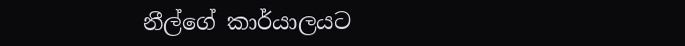නීල්ගේ කාර්යාලයට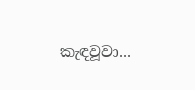කැඳවූවා...